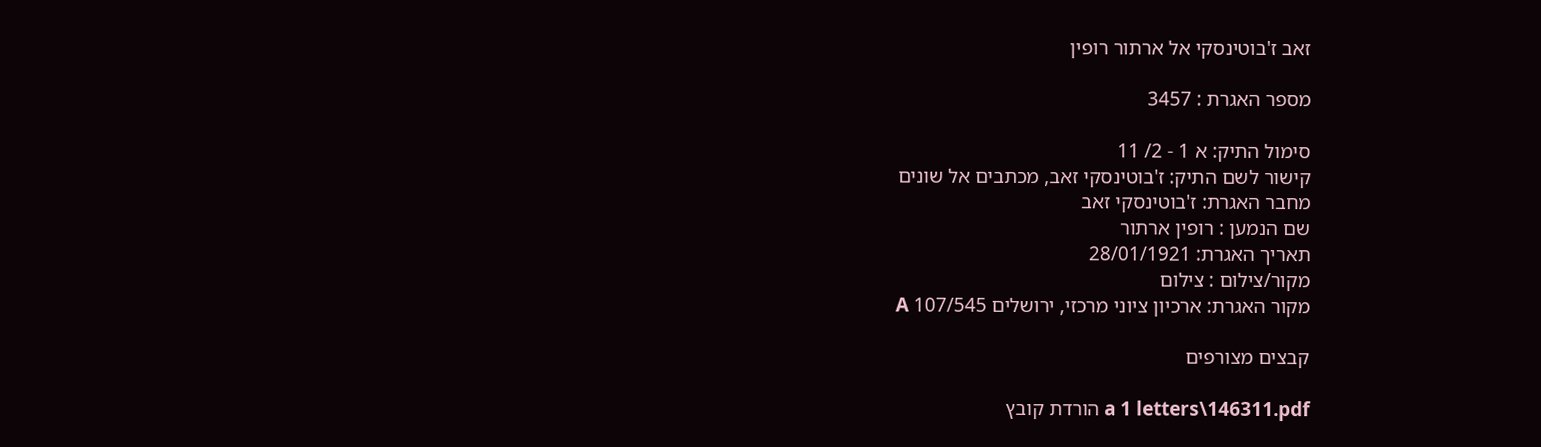זאב ז'בוטינסקי אל ארתור רופין

מספר האגרת : 3457

סימול התיק: א 1 - 2/ 11
קישור לשם התיק: ז'בוטינסקי זאב, מכתבים אל שונים
מחבר האגרת: ז'בוטינסקי זאב
שם הנמען : רופין ארתור
תאריך האגרת: 28/01/1921
מקור/צילום : צילום
מקור האגרת: ארכיון ציוני מרכזי, ירושלים 107/545 A

קבצים מצורפים

a 1 letters\146311.pdf הורדת קובץ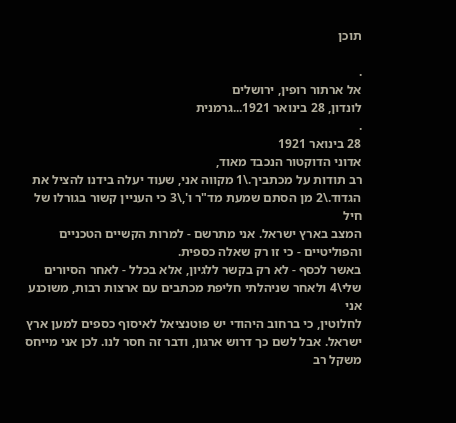תוכן

.
אל ארתור רופין, ירושלים
לונדון, 28 בינואר 1921...גרמנית
.
28 בינואר 1921
אדוני הדוקטור הנכבד מאוד,
רב תודות על מכתביך.\1 מקווה אני, שעוד יעלה בידנו להציל את
הגדוד.\2 מן הסתם שמעת מד"ר ו',\3 כי העניין קשור בגורלו של חיל
המצב בארץ ישראל. אני מתרשם - למרות הקשיים הטכניים
והפוליטיים - כי זו רק שאלה כספית.
באשר לכסף - לא רק בקשר ללגיון, אלא בכלל - לאחר הסיורים
שלי\4 ולאחר שניהלתי חליפת מכתבים עם ארצות רבות, משוכנע אני
לחלוטין, כי ברחוב היהודי יש פוטנציאל לאיסוף כספים למען ארץ
ישראל. אבל לשם כך דרוש ארגון, ודבר זה חסר לנו. לכן אני מייחס
משקל רב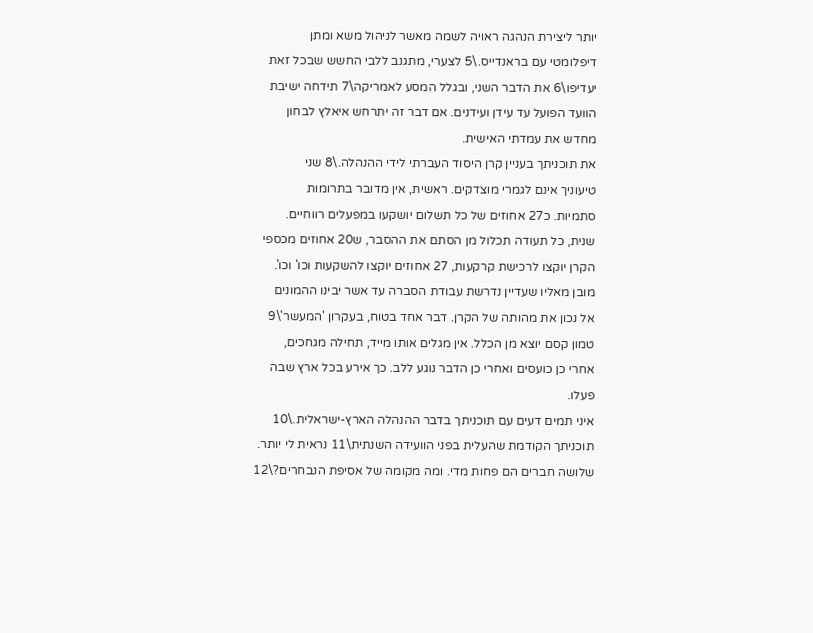יותר ליצירת הנהגה ראויה לשמה מאשר לניהול משא ומתן
דיפלומטי עם בראנדייס.\5 לצערי, מתגנב ללבי החשש שבכל זאת
יעדיפו\6 את הדבר השני, ובגלל המסע לאמריקה\7 תידחה ישיבת
הוועד הפועל עד עידן ועידנים. אם דבר זה יתרחש איאלץ לבחון
מחדש את עמדתי האישית.
את תוכניתך בעניין קרן היסוד העברתי לידי ההנהלה.\8 שני
טיעוניך אינם לגמרי מוצדקים. ראשית, אין מדובר בתרומות
סתמיות. כ27 אחוזים של כל תשלום יושקעו במפעלים רווחיים.
שנית, כל תעודה תכלול מן הסתם את ההסבר, ש20 אחוזים מכספי
הקרן יוקצו לרכישת קרקעות, 27 אחוזים יוקצו להשקעות וכו' וכו'.
מובן מאליו שעדיין נדרשת עבודת הסברה עד אשר יבינו ההמונים
אל נכון את מהותה של הקרן. דבר אחד בטוח, בעקרון 'המעשר'\9
טמון קסם יוצא מן הכלל. אין מגלים אותו מייד, תחילה מגחכים,
אחרי כן כועסים ואחרי כן הדבר נוגע ללב. כך אירע בכל ארץ שבה
פעלו.
איני תמים דעים עם תוכניתך בדבר ההנהלה הארץ-ישראלית.\10
תוכניתך הקודמת שהעלית בפני הוועידה השנתית\11 נראית לי יותר.
שלושה חברים הם פחות מדי. ומה מקומה של אסיפת הנבחרים?\12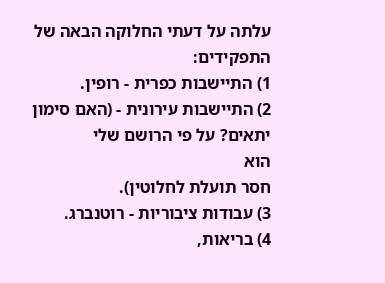עלתה על דעתי החלוקה הבאה של התפקידים:
1) התיישבות כפרית - רופין.
2) התיישבות עירונית - (האם סימון יתאים? על פי הרושם שלי
הוא
חסר תועלת לחלוטין).
3) עבודות ציבוריות - רוטנברג.
4) בריאות,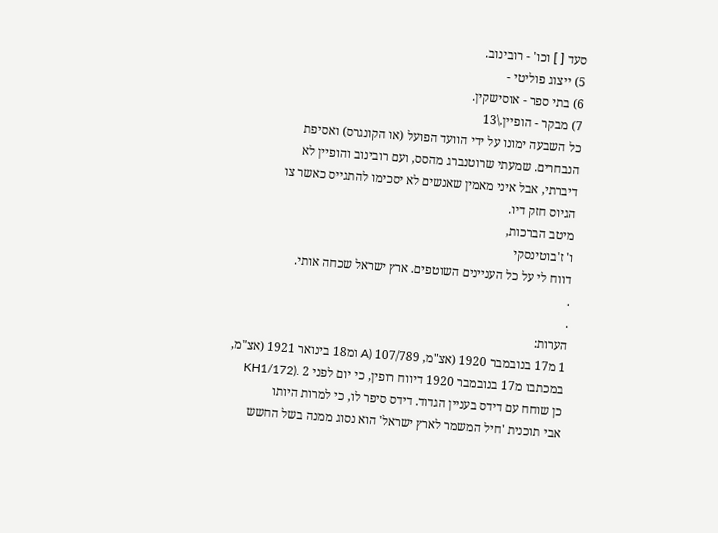סעד [ ] וכו' - רובינוב.
5) ייצוג פוליטי -
6) בתי ספר - אוסישקין.
7) מבקר - הופיין.\13
כל השבעה ימונו על ידי הוועד הפועל (או הקונגרס) ואסיפת
הנבחרים. שמעתי שרוטנברג מהסס, ועם רובינוב והופיין לא
דיברתי, אבל איני מאמין שאנשים לא יסכימו להתגייס כאשר צו
הגיוס חזק דיו.
מיטב הברכות,
ו' ז'בוטינסקי
דווח לי על כל העניינים השוטפים. ארץ ישראל שכחה אותי.
.
.
הערות:
1 מ17 בנובמבר 1920 (אצ"מ, 107/789 (A ומ18 בינואר 1921 (אצ"מ,
במכתבו מ17 בנובמבר 1920 דיווח רופין, כי יום לפני 2 .(KH1/172
כן שוחח עם דידס בעניין הגדוד. דידס סיפר לו, כי למרות היותו
אבי תוכנית 'חיל המשמר לארץ ישראל' הוא נסוג ממנה בשל החשש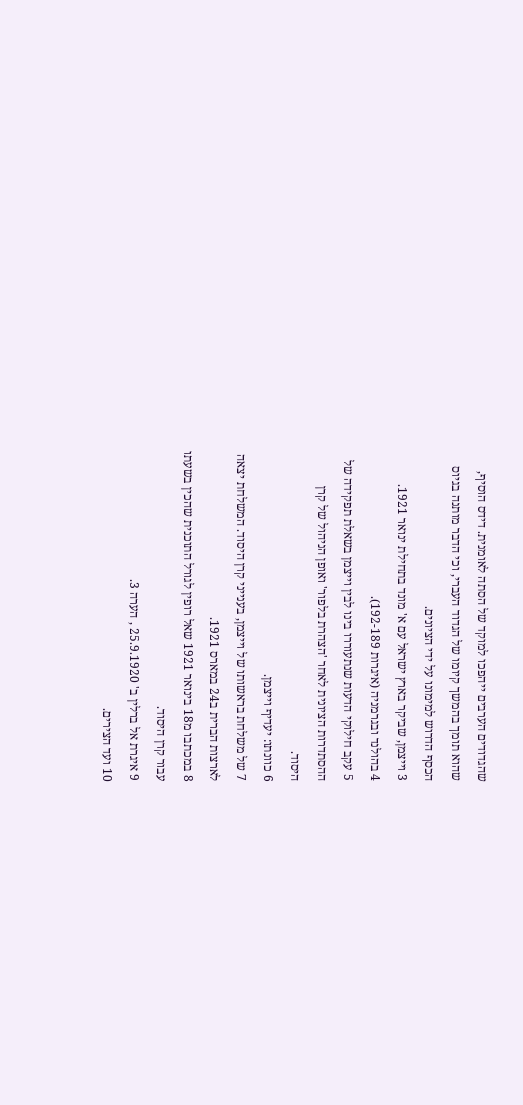שהגדודים הערבים ייהפכו למוקד של הסתה לאומנית. דידס הוסיף,
שהוא תומך בהמשך קיומו של הגדוד העברי, וכי הדבר מותנה בגיוס
הכסף הדרוש למימונו על ידי הציונים.
3 וייצמן, שביקר בארץ ישראל עם א' מונד בתחילת ינואר 1921.
4 בהולנד ובגרמניה (איגרות 192-189).
5 עקב חילוקי הדעות שנתעוררו בינו לבין וייצמן בשאלת תפקידה של
ההסתדרות הציונית לאחר 'הצהרת בלפור' ואופן הניהול של קרן
היסוד.
6 כוונתו: יעדיף וייצמן.
7 של משלחת בראשותו של וייצמן, בענייני קרן היסוד. המשלחת יצאה
לארצות הברית ב24 במארס 1921.
8 במכתבו מ18 בינואר 1921 שאל רופין לגורל התוכנית שהכין בשעתו
עבור קרן היסוד.
9 איגרת אל ברלין ב' 25.9.1920 , הערה 3.
10 ועד הצירים.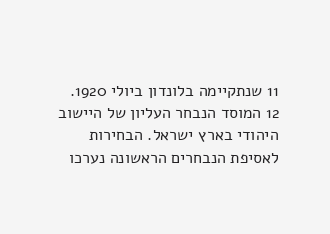11 שנתקיימה בלונדון ביולי 1920.
12 המוסד הנבחר העליון של היישוב היהודי בארץ ישראל. הבחירות
לאסיפת הנבחרים הראשונה נערכו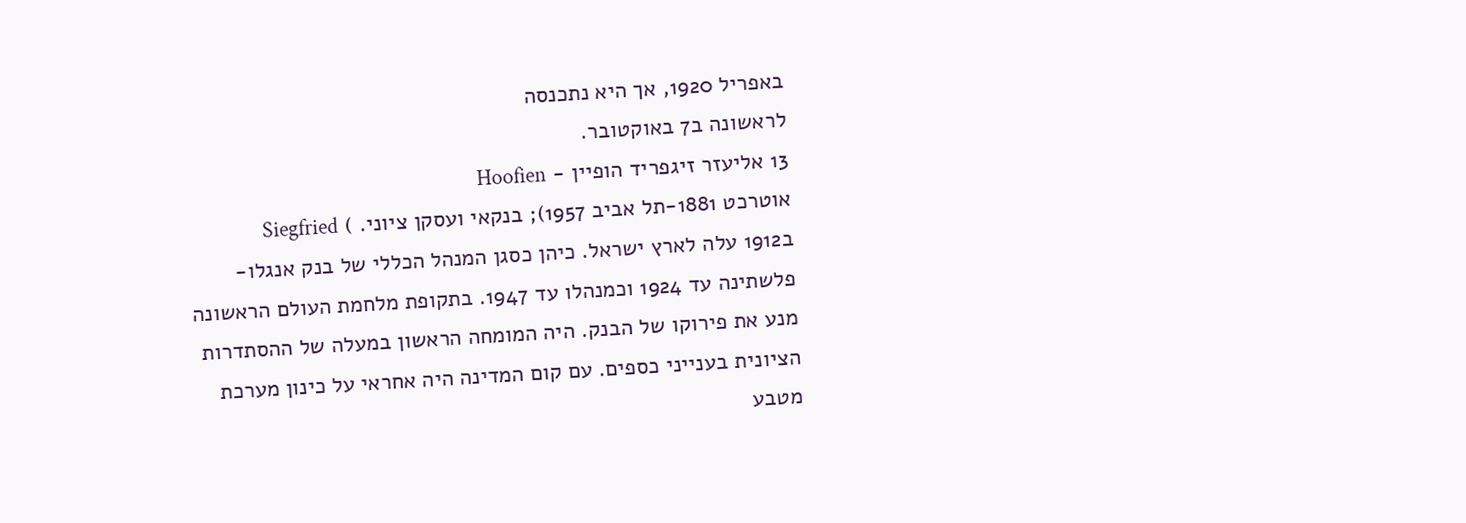באפריל 1920, אך היא נתכנסה
לראשונה ב7 באוקטובר.
13 אליעזר זיגפריד הופיין - Hoofien
אוטרכט 1881-תל אביב 1957); בנקאי ועסקן ציוני. ) Siegfried
ב1912 עלה לארץ ישראל. כיהן כסגן המנהל הכללי של בנק אנגלו-
פלשתינה עד 1924 וכמנהלו עד 1947. בתקופת מלחמת העולם הראשונה
מנע את פירוקו של הבנק. היה המומחה הראשון במעלה של ההסתדרות
הציונית בענייני כספים. עם קום המדינה היה אחראי על כינון מערכת
מטבע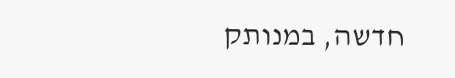חדשה, במנותק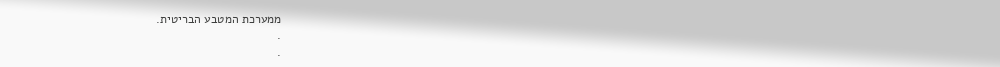ממערכת המטבע הבריטית.
.
.